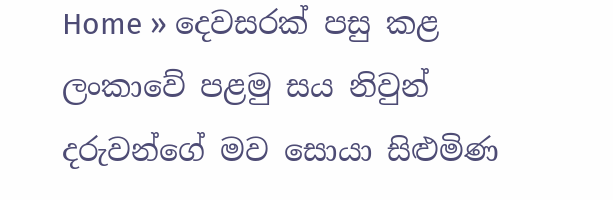Home » දෙවසරක් පසු කළ ලංකාවේ පළමු සය නිවුන් දරුවන්ගේ මව සොයා සිළුමිණ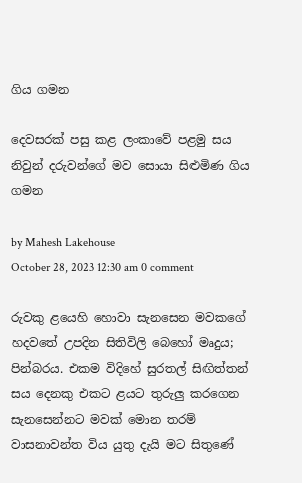ගිය ගමන

දෙවසරක් පසු කළ ලංකාවේ පළමු සය නිවුන් දරුවන්ගේ මව සොයා සිළුමිණ ගිය ගමන

by Mahesh Lakehouse
October 28, 2023 12:30 am 0 comment

රුවකු ළයෙහි හොවා සැනසෙන මවකගේ හදවතේ උපදින සිතිවිලි බෙහෝ මෘදුය; පින්බරය. එකම විදිහේ සුරතල් සිඟිත්තන් සය දෙනකු එකට ළයට තුරුලු කරගෙන සැනසෙන්නට මවක් මොන තරම් වාසනාවන්ත විය යුතු දැයි මට සිතුණේ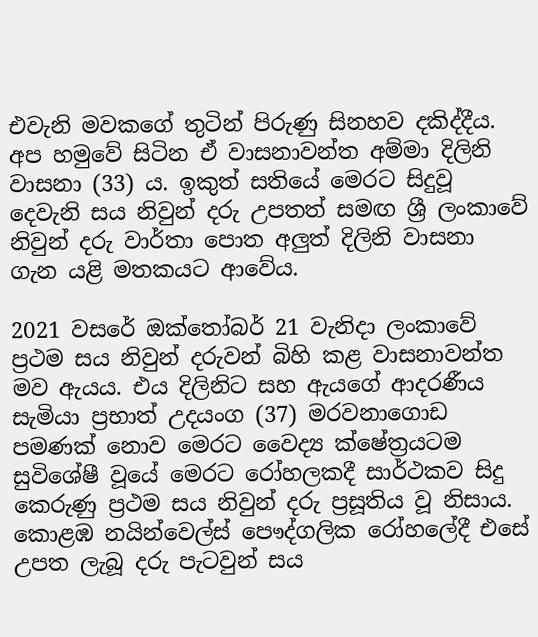එවැනි මවකගේ තුටින් පිරුණු සිනහව දකිද්දීය. අප හමුවේ සිටින ඒ වාසනාවන්ත අම්මා දිලිනි වාසනා (33) ය. ඉකුත් සතියේ මෙරට සිදුවූ දෙවැනි සය නිවුන් දරු උපතත් සමඟ ශ්‍රී ලංකාවේ නිවුන් දරු වාර්තා පොත අලුත් දිලිනි වාසනා ගැන යළි මතකයට ආවේය.

2021 වසරේ ඔක්තෝබර් 21 වැනිදා ලංකාවේ ප්‍රථම සය නිවුන් දරුවන් බිහි කළ වාසනාවන්ත මව ඇයය. එය දිලිනිට සහ ඇයගේ ආදරණීය සැමියා ප්‍රභාත් උදයංග (37) මරවනාගොඩ පමණක් නොව මෙරට වෛද්‍ය ක්ෂේත්‍රයටම සුවිශේෂී වූයේ මෙරට රෝහලකදී සාර්ථකව සිදු කෙරුණු ප්‍රථම සය නිවුන් දරු ප්‍රසූතිය වූ නිසාය. කොළඹ නයින්වෙල්ස් පෞද්ගලික රෝහලේදී එසේ උපත ලැබූ දරු පැටවුන් සය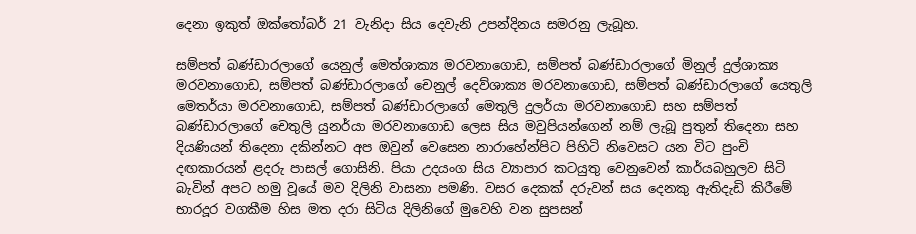දෙනා ඉකුත් ඔක්තෝබර් 21 වැනිදා සිය දෙවැනි උපන්දිනය සමරනු ලැබූහ.

සම්පත් බණ්ඩාරලාගේ යෙනුල් මෙත්ශාක්‍ය මරවනාගොඩ, සම්පත් බණ්ඩාරලාගේ මිනුල් දුල්ශාක්‍ය මරවනාගොඩ, සම්පත් බණ්ඩාරලාගේ චෙනුල් දෙව්ශාක්‍ය මරවනාගොඩ, සම්පත් බණ්ඩාරලාගේ යෙතුලි මෙතර්යා මරවනාගොඩ, සම්පත් බණ්ඩාරලාගේ මෙතුලි දුලර්යා මරවනාගොඩ සහ සම්පත් බණ්ඩාරලාගේ චෙතුලි යුනර්යා මරවනාගොඩ ලෙස සිය මවුපියන්ගෙන් නම් ලැබූ පුතුන් තිදෙනා සහ දියණියන් තිදෙනා දකින්නට අප ඔවුන් වෙසෙන නාරාහේන්පිට පිහිටි නිවෙසට යන විට පුංචි දඟකාරයන් ළදරු පාසල් ගොසිනි. පියා උදයංග සිය ව්‍යාපාර කටයුතු වෙනුවෙන් කාර්යබහුලව සිටි බැවින් අපට හමු වූයේ මව දිලිනි වාසනා පමණි. වසර දෙකක් දරුවන් සය දෙනකු ඇතිදැඩි කිරීමේ භාරදූර වගකීම හිස මත දරා සිටිය දිලිනිගේ මුවෙහි වන සුපසන්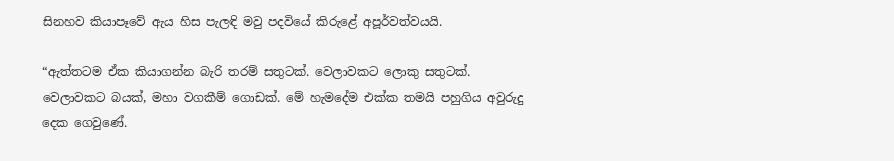සිනහව කියාපෑවේ ඇය හිස පැලඳි මවු පදවියේ කිරුළේ අපූර්වත්වයයි.

“ඇත්තටම ඒක කියාගන්න බැරි තරම් සතුටක්. වෙලාවකට ලොකු සතුටක්. වෙලාවකට බයක්, මහා වගකීම් ගොඩක්. මේ හැමදේම එක්ක තමයි පහුගිය අවුරුදු දෙක ගෙවුණේ.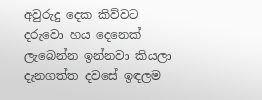අවුරුදු දෙක කිව්වට දරුවො හය දෙනෙක් ලැබෙන්න ඉන්නවා කියලා දැනගත්ත දවසේ ඉඳලම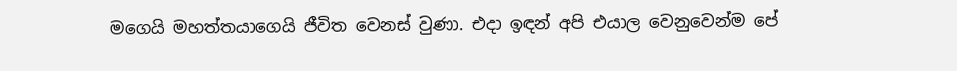මගෙයි මහත්තයාගෙයි ජීවිත වෙනස් වුණා. එදා ඉඳන් අපි එයාල වෙනුවෙන්ම පේ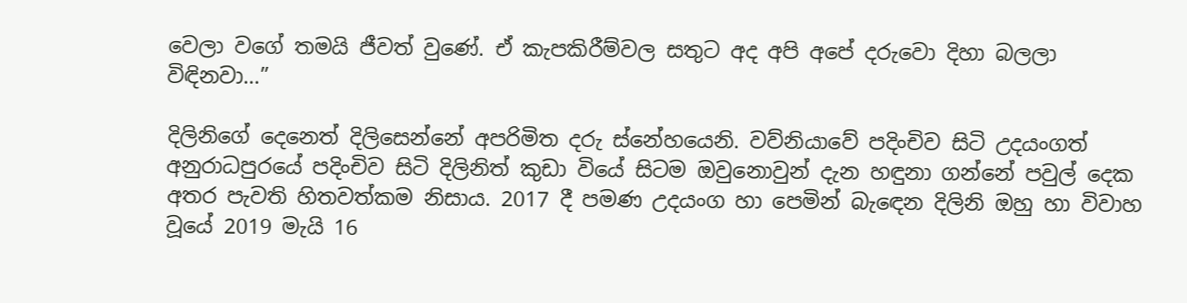වෙලා වගේ තමයි ජීවත් වුණේ. ඒ කැපකිරීම්වල සතුට අද අපි අපේ දරුවො දිහා බලලා විඳිනවා…”

දිලිනිගේ දෙනෙත් දිලිසෙන්නේ අපරිමිත දරු ස්නේහයෙනි. වව්නියාවේ පදිංචිව සිටි උදයංගත් අනුරාධපුරයේ පදිංචිව සිටි දිලිනිත් කුඩා වියේ සිටම ඔවුනොවුන් දැන හඳුනා ගන්නේ පවුල් දෙක අතර පැවති හිතවත්කම නිසාය. 2017 දී පමණ උදයංග හා පෙමින් බැඳෙන දිලිනි ඔහු හා විවාහ වූයේ 2019 මැයි 16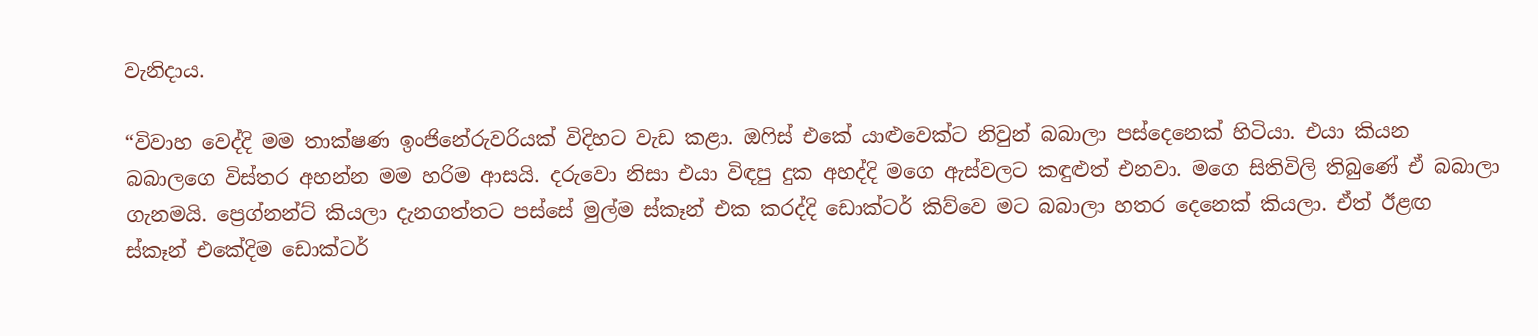වැනිදාය.

“විවාහ වෙද්දි මම තාක්ෂණ ඉංජිනේරුවරියක් විදිහට වැඩ කළා. ඔෆිස් එකේ යාළුවෙක්ට නිවුන් බබාලා පස්දෙනෙක් හිටියා. එයා කියන බබාලගෙ විස්තර අහන්න මම හරිම ආසයි. දරුවො නිසා එයා විඳපු දුක අහද්දි මගෙ ඇස්වලට කඳුළුත් එනවා. මගෙ සිතිවිලි තිබුණේ ඒ බබාලා ගැනමයි. ප්‍රෙග්නන්ට් කියලා දැනගත්තට පස්සේ මුල්ම ස්කෑන් එක කරද්දි ඩොක්ටර් කිව්වෙ මට බබාලා හතර දෙනෙක් කියලා. ඒත් ඊළඟ ස්කෑන් එකේදිම ඩොක්ටර්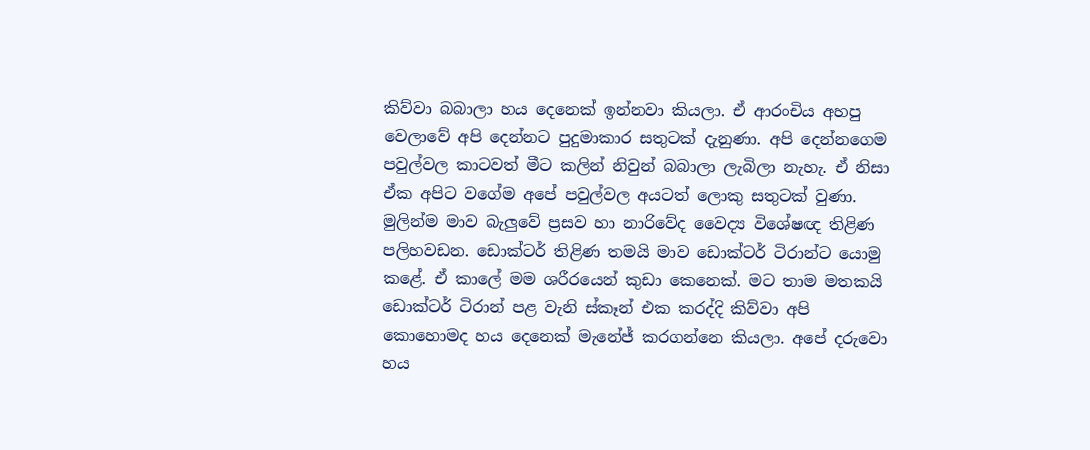කිව්වා බබාලා හය දෙනෙක් ඉන්නවා කියලා. ඒ ආරංචිය අහපු වෙලාවේ අපි දෙන්නට පුදුමාකාර සතුටක් දැනුණා. අපි දෙන්නගෙම පවුල්වල කාටවත් මීට කලින් නිවුන් බබාලා ලැබිලා නැහැ. ඒ නිසා ඒක අපිට වගේම අපේ පවුල්වල අයටත් ලොකු සතුටක් වුණා. මුලින්ම මාව බැලුවේ ප්‍රසව හා නාරිවේද වෛද්‍ය විශේෂඥ තිළිණ පලිහවඩන. ඩොක්ටර් තිළිණ තමයි මාව ඩොක්ටර් ටිරාන්ට යොමු කළේ. ඒ කාලේ මම ශරීරයෙන් කුඩා කෙනෙක්. මට තාම මතකයි ඩොක්ටර් ටිරාන් පළ වැනි ස්කෑන් එක කරද්දි කිව්වා අපි කොහොමද හය දෙනෙක් මැනේජ් කරගන්නෙ කියලා. අපේ දරුවො හය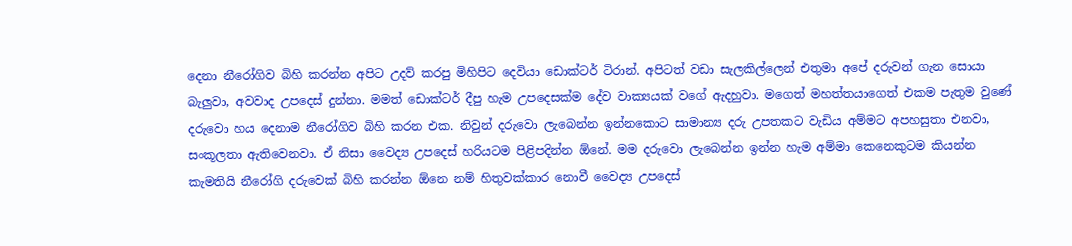දෙනා නීරෝගිව බිහි කරන්න අපිට උදව් කරපු මිහිපිට දෙවියා ඩොක්ටර් ටිරාන්. අපිටත් වඩා සැලකිල්ලෙන් එතුමා අපේ දරුවන් ගැන සොයා බැලුවා, අවවාද උපදෙස් දුන්නා. මමත් ඩොක්ටර් දීපු හැම උපදෙසක්ම දේව වාක්‍යයක් වගේ ඇදහුවා. මගෙත් මහත්තයාගෙත් එකම පැතුම වුණේ දරුවො හය දෙනාම නීරෝගිව බිහි කරන එක. නිවුන් දරුවො ලැබෙන්න ඉන්නකොට සාමාන්‍ය දරු උපතකට වැඩිය අම්මට අපහසුතා එනවා, සංකූලතා ඇතිවෙනවා. ඒ නිසා වෛද්‍ය උපදෙස් හරියටම පිළිපදින්න ඕනේ. මම දරුවො ලැබෙන්න ඉන්න හැම අම්මා කෙනෙකුටම කියන්න කැමතියි නීරෝගි දරුවෙක් බිහි කරන්න ඕනෙ නම් හිතුවක්කාර නොවී වෛද්‍ය උපදෙස්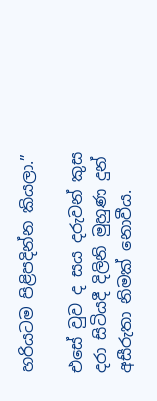හරියටම පිළිපදින්න කියලා.”

එසේ වුව ද සය දරුවන් කුස දරා සිටියදී දිලිනි මුහුණ දුන් අසීරුතා නිමක් නොවීය.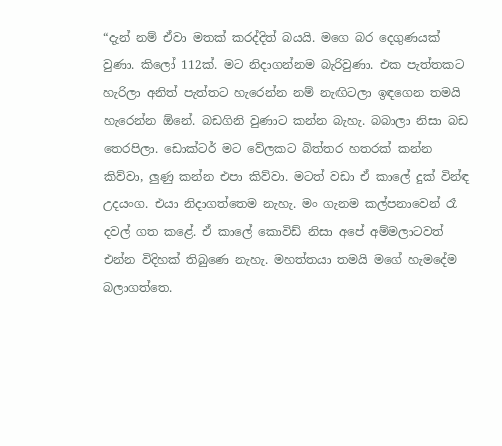“දැන් නම් ඒවා මතක් කරද්දිත් බයයි. මගෙ බර දෙගුණයක් වුණා. කිලෝ 112ක්. මට නිදාගන්නම බැරිවුණා. එක පැත්තකට හැරිලා අනිත් පැත්තට හැරෙන්න නම් නැඟිටලා ඉඳගෙන තමයි හැරෙන්න ඕනේ. බඩගිනි වුණාට කන්න බැහැ. බබාලා නිසා බඩ තෙරපිලා. ඩොක්ටර් මට වේලකට බිත්තර හතරක් කන්න කිව්වා, ලුණු කන්න එපා කිව්වා. මටත් වඩා ඒ කාලේ දුක් වින්ඳ උදයංග. එයා නිදාගත්තෙම නැහැ. මං ගැනම කල්පනාවෙන් රෑ දවල් ගත කළේ. ඒ කාලේ කොවිඩ් නිසා අපේ අම්මලාටවත් එන්න විදිහක් තිබුණෙ නැහැ. මහත්තයා තමයි මගේ හැමදේම බලාගත්තෙ.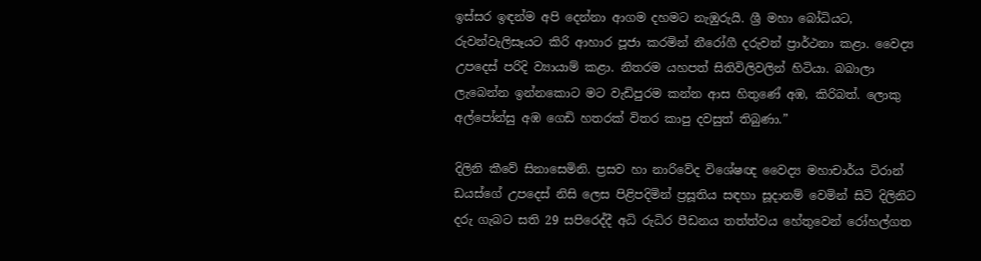ඉස්සර ඉඳන්ම අපි දෙන්නා ආගම දහමට නැඹුරුයි. ශ්‍රී මහා බෝධියට, රුවන්වැලිසෑයට කිරි ආහාර පූජා කරමින් නීරෝගී දරුවන් ප්‍රාර්ථනා කළා. වෛද්‍ය උපදෙස් පරිදි ව්‍යායාම් කළා. නිතරම යහපත් සිතිවිලිවලින් හිටියා. බබාලා ලැබෙන්න ඉන්නකොට මට වැඩිපුරම කන්න ආස හිතුණේ අඹ, කිරිබත්. ලොකු අල්පෝන්සු අඹ ගෙඩි හතරක් විතර කාපු දවසුත් තිබුණා.”

දිලිනි කීවේ සිනාසෙමිනි. ප්‍රසව හා නාරිවේද විශේෂඥ වෛද්‍ය මහාචාර්ය ටිරාන් ඩයස්ගේ උපදෙස් නිසි ලෙස පිළිපදිමින් ප්‍රසූතිය සඳහා සූදානම් වෙමින් සිටි දිලිනිට දරු ගැබට සති 29 සපිරෙද්දී අධි රුධිර පීඩනය තත්ත්වය හේතුවෙන් රෝහල්ගත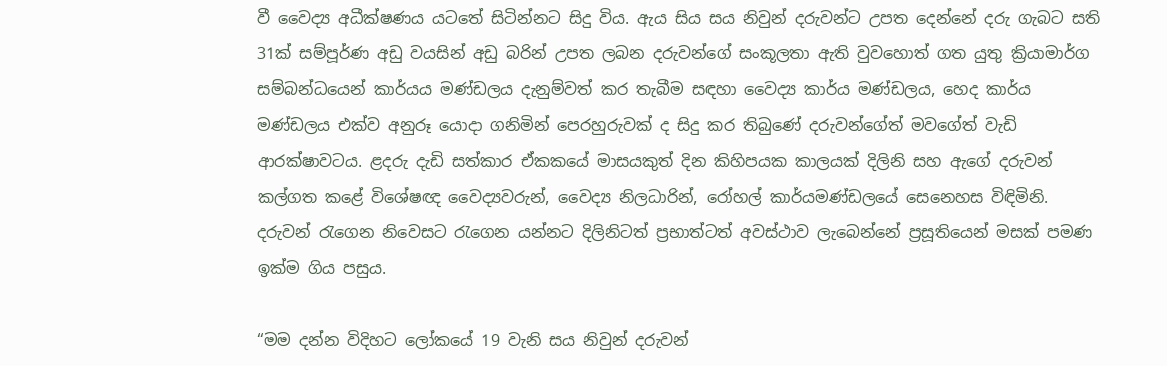වී වෛද්‍ය අධීක්ෂණය යටතේ සිටින්නට සිදු විය. ඇය සිය සය නිවුන් දරුවන්ට උපත දෙන්නේ දරු ගැබට සති 31ක් සම්පූර්ණ අඩු වයසින් අඩු බරින් උපත ලබන දරුවන්ගේ සංකූලතා ඇති වුවහොත් ගත යුතු ක්‍රියාමාර්ග සම්බන්ධයෙන් කාර්යය මණ්ඩලය දැනුම්වත් කර තැබීම සඳහා වෛද්‍ය කාර්ය මණ්ඩලය, හෙද කාර්ය මණ්ඩලය එක්ව අනුරූ යොදා ගනිමින් පෙරහුරුවක් ද සිදු කර තිබුණේ දරුවන්ගේත් මවගේත් වැඩි ආරක්ෂාවටය. ළදරු දැඩි සත්කාර ඒකකයේ මාසයකුත් දින කිහිපයක කාලයක් දිලිනි සහ ඇගේ දරුවන් කල්ගත කළේ විශේෂඥ වෛද්‍යවරුන්, වෛද්‍ය නිලධාරින්, රෝහල් කාර්යමණ්ඩලයේ සෙනෙහස විඳිමිනි. දරුවන් රැගෙන නිවෙසට රැගෙන යන්නට දිලිනිටත් ප්‍රභාත්ටත් අවස්ථාව ලැබෙන්නේ ප්‍රසූතියෙන් මසක් පමණ ඉක්ම ගිය පසුය.

“මම දන්න විදිහට ලෝකයේ 19 වැනි සය නිවුන් දරුවන්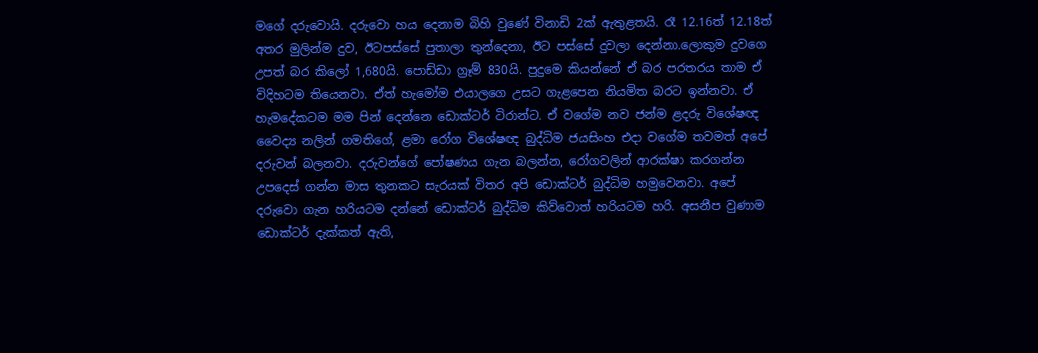මගේ දරුවොයි. දරුවො හය දෙනාම බිහි වුණේ විනාඩි 2ක් ඇතුළතයි. රෑ 12.16ත් 12.18ත් අතර මුලින්ම දුව, ඊටපස්සේ පුතාලා තුන්දෙනා, ඊට පස්සේ දුවලා දෙන්නා.ලොකුම දුවගෙ උපත් බර කිලෝ 1,680යි. පොඩ්ඩා ග්‍රෑම් 830යි. පුදුමෙ කියන්නේ ඒ බර පරතරය තාම ඒ විදිහටම තියෙනවා. ඒත් හැමෝම එයාලගෙ උසට ගැළපෙන නියමිත බරට ඉන්නවා. ඒ හැමදේකටම මම පින් දෙන්නෙ ඩොක්ටර් ටිරාන්ට. ඒ වගේම නව ජන්ම ළදරු විශේෂඥ වෛද්‍ය නලින් ගමතිගේ, ළමා රෝග විශේෂඥ බුද්ධිම ජයසිංහ එදා වගේම තවමත් අපේ දරුවන් බලනවා. දරුවන්ගේ පෝෂණය ගැන බලන්න, රෝගවලින් ආරක්ෂා කරගන්න උපදෙස් ගන්න මාස තුනකට සැරයක් විතර අපි ඩොක්ටර් බුද්ධිම හමුවෙනවා. අපේ දරුවො ගැන හරියටම දන්නේ ඩොක්ටර් බුද්ධිම කිව්වොත් හරියටම හරි. අසනීප වුණාම ඩොක්ටර් දැක්කත් ඇති,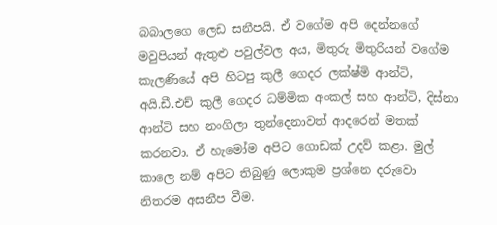බබාලගෙ ලෙඩ සනීපයි. ඒ වගේම අපි දෙන්නගේ මවුපියන් ඇතුළු පවුල්වල අය, මිතුරු මිතුරියන් වගේම කැලණියේ අපි හිටපු කුලී ගෙදර ලක්ෂ්මි ආන්ටි, අයි.ඩී.එච් කුලී ගෙදර ධම්මික අංකල් සහ ආන්ටි, දිස්නා ආන්ටි සහ නංගිලා තුන්දෙනාවත් ආදරෙන් මතක් කරනවා. ඒ හැමෝම අපිට ගොඩක් උදව් කළා. මුල් කාලෙ නම් අපිට තිබුණු ලොකුම ප්‍රශ්නෙ දරුවො නිතරම අසනීප වීම.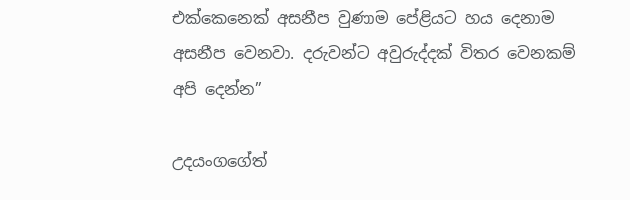එක්කෙනෙක් අසනීප වුණාම පේළියට හය දෙනාම අසනීප වෙනවා. දරුවන්ට අවුරුද්දක් විතර වෙනකම් අපි දෙන්න”

උදයංගගේත්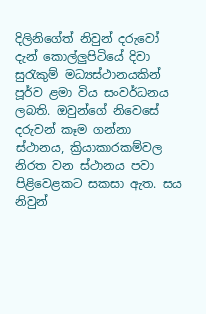දිලිනිගේත් නිවුන් දරුවෝ දැන් කොල්ලුපිටියේ දිවා සුරැකුම් මධ්‍යස්ථානයකින් පූර්ව ළමා විය සංවර්ධනය ලබති. ඔවුන්ගේ නිවෙසේ දරුවන් කෑම ගන්නා ස්ථානය, ක්‍රියාකාරකම්වල නිරත වන ස්ථානය පවා පිළිවෙළකට සකසා ඇත. සය නිවුන්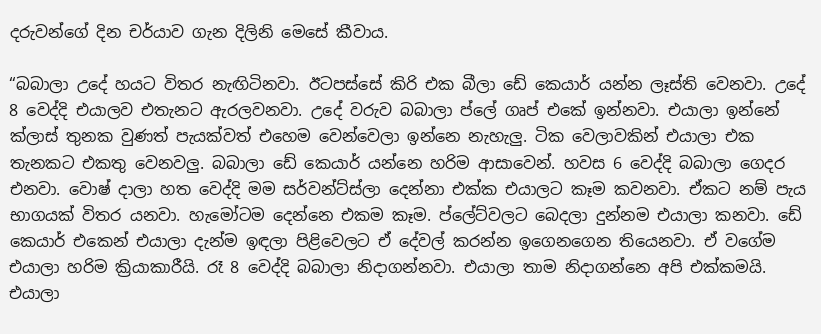දරුවන්ගේ දින චර්යාව ගැන දිලිනි මෙසේ කීවාය.

“බබාලා උදේ හයට විතර නැඟිටිනවා. ඊටපස්සේ කිරි එක බීලා ඩේ කෙයාර් යන්න ලෑස්ති වෙනවා. උදේ 8 වෙද්දි එයාලව එතැනට ඇරලවනවා. උදේ වරුව බබාලා ප්ලේ ගෘප් එකේ ඉන්නවා. එයාලා ඉන්නේ ක්ලාස් තුනක වුණත් පැයක්වත් එහෙම වෙන්වෙලා ඉන්නෙ නැහැලු. ටික වෙලාවකින් එයාලා එක තැනකට එකතු වෙනවලු. බබාලා ඩේ කෙයාර් යන්නෙ හරිම ආසාවෙන්. හවස 6 වෙද්දි බබාලා ගෙදර එනවා. වොෂ් දාලා හත වෙද්දි මම සර්වන්ට්ස්ලා දෙන්නා එක්ක එයාලට කෑම කවනවා. ඒකට නම් පැය භාගයක් විතර යනවා. හැමෝටම දෙන්නෙ එකම කෑම. ප්ලේට්වලට බෙදලා දුන්නම එයාලා කනවා. ඩේ කෙයාර් එකෙන් එයාලා දැන්ම ඉඳලා පිළිවෙලට ඒ දේවල් කරන්න ඉගෙනගෙන තියෙනවා. ඒ වගේම එයාලා හරිම ක්‍රියාකාරීයි. රෑ 8 වෙද්දි බබාලා නිදාගන්නවා. එයාලා තාම නිදාගන්නෙ අපි එක්කමයි. එයාලා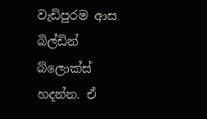වැඩිපුරම ආස බිල්ඩින් බ්ලොක්ස් හදන්න. ඒ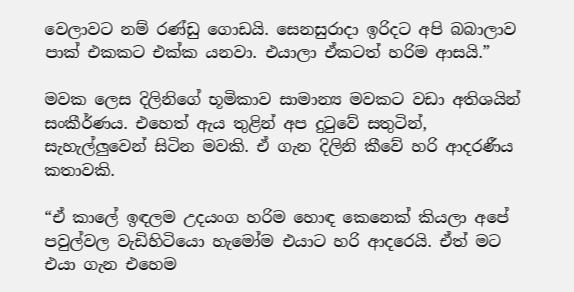වෙලාවට නම් රණ්ඩු ගොඩයි. සෙනසුරාදා ඉරිදට අපි බබාලාව පාක් එකකට එක්ක යනවා. එයාලා ඒකටත් හරිම ආසයි.”

මවක ලෙස දිලිනිගේ භූමිකාව සාමාන්‍ය මවකට වඩා අතිශයින් සංකීර්ණය. එහෙත් ඇය තුළින් අප දුටුවේ සතුටින්, සැහැල්ලුවෙන් සිටින මවකි. ඒ ගැන දිලිනි කීවේ හරි ආදරණීය කතාවකි.

“ඒ කාලේ ඉඳලම උදයංග හරිම හොඳ කෙනෙක් කියලා අපේ පවුල්වල වැඩිහිටියො හැමෝම එයාට හරි ආදරෙයි. ඒත් මට එයා ගැන එහෙම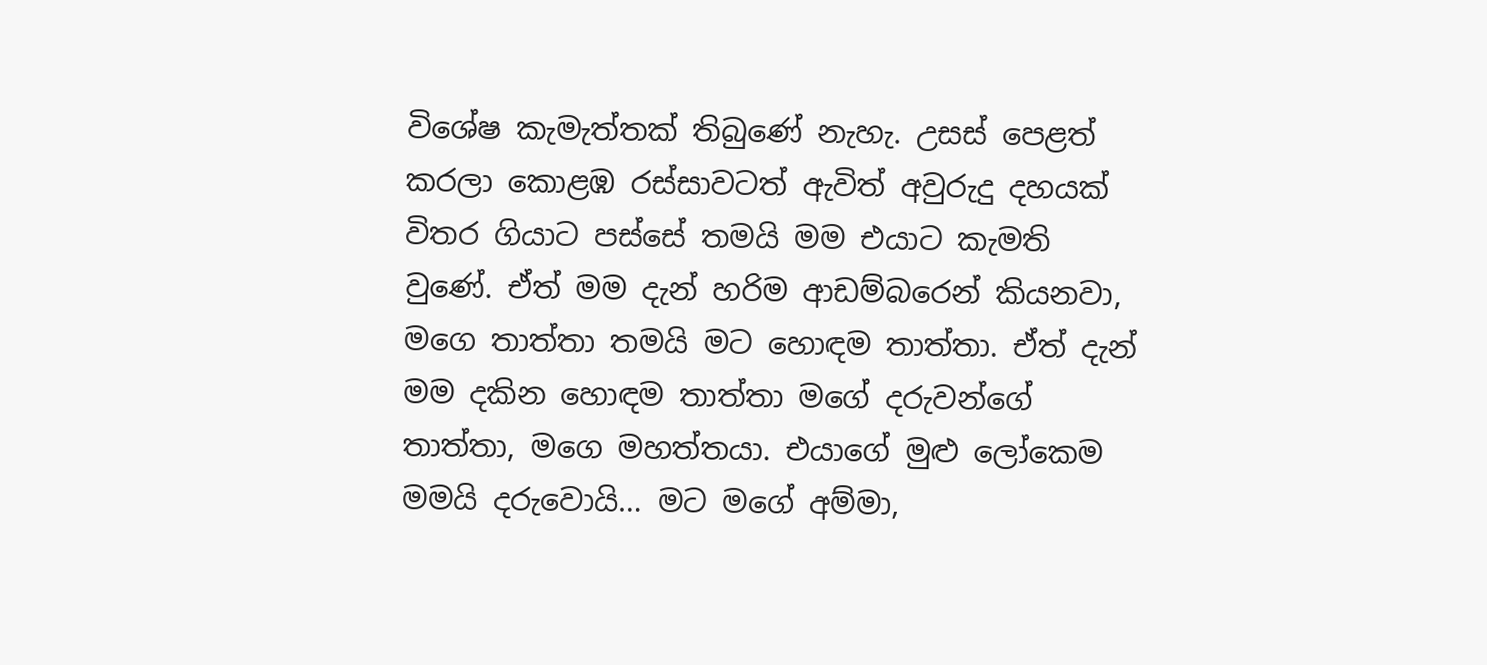විශේෂ කැමැත්තක් තිබුණේ නැහැ. උසස් පෙළත් කරලා කොළඹ රස්සාවටත් ඇවිත් අවුරුදු දහයක් විතර ගියාට පස්සේ තමයි මම එයාට කැමති වුණේ. ඒත් මම දැන් හරිම ආඩම්බරෙන් කියනවා, මගෙ තාත්තා තමයි මට හොඳම තාත්තා. ඒත් දැන් මම දකින හොඳම තාත්තා මගේ දරුවන්ගේ තාත්තා, මගෙ මහත්තයා. එයාගේ මුළු ලෝකෙම මමයි දරුවොයි… මට මගේ අම්මා,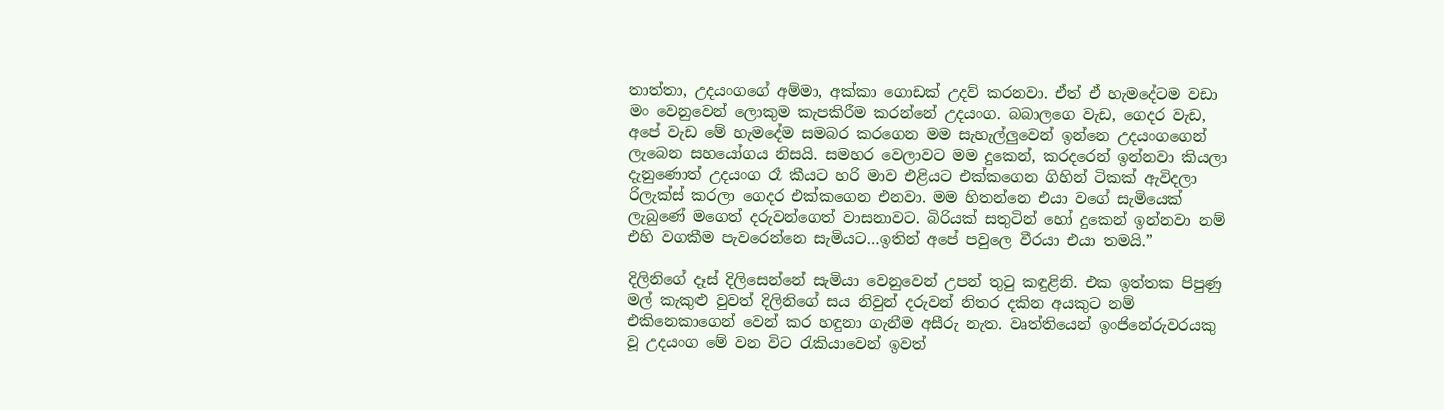තාත්තා, උදයංගගේ අම්මා, අක්කා ගොඩක් උදව් කරනවා. ඒත් ඒ හැමදේටම වඩා මං වෙනුවෙන් ලොකුම කැපකිරීම කරන්නේ උදයංග. බබාලගෙ වැඩ, ගෙදර වැඩ, අපේ වැඩ මේ හැමදේම සමබර කරගෙන මම සැහැල්ලුවෙන් ඉන්නෙ උදයංගගෙන් ලැබෙන සහයෝගය නිසයි. සමහර වෙලාවට මම දුකෙන්, කරදරෙන් ඉන්නවා කියලා දැනුණොත් උදයංග රෑ කීයට හරි මාව එළියට එක්කගෙන ගිහින් ටිකක් ඇවිදලා රිලැක්ස් කරලා ගෙදර එක්කගෙන එනවා. මම හිතන්නෙ එයා වගේ සැමියෙක් ලැබුණේ මගෙත් දරුවන්ගෙත් වාසනාවට. බිරියක් සතුටින් හෝ දුකෙන් ඉන්නවා නම් එහි වගකීම පැවරෙන්නෙ සැමියට…ඉතින් අපේ පවුලෙ වීරයා එයා තමයි.”

දිලිනිගේ දෑස් දිලිසෙන්නේ සැමියා වෙනුවෙන් උපන් තුටු කඳුළිනි. එක ඉත්තක පිපුණු මල් කැකුළු වුවත් දිලිනිගේ සය නිවුන් දරුවන් නිතර දකින අයකුට නම් එකිනෙකාගෙන් වෙන් කර හඳුනා ගැනීම අසීරු නැත. වෘත්තියෙන් ඉංජිනේරුවරයකු වූ උදයංග මේ වන විට රැකියාවෙන් ඉවත්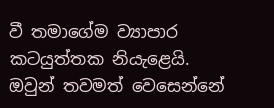වී තමාගේම ව්‍යාපාර කටයුත්තක නියැළෙයි. ඔවුන් තවමත් වෙසෙන්නේ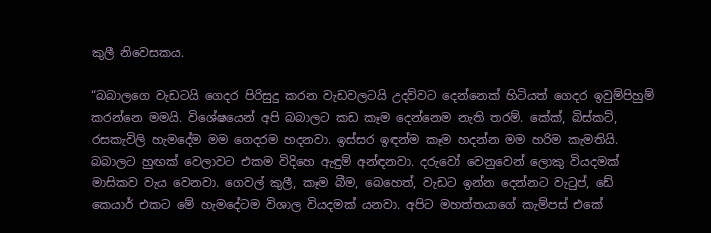කුලී නිවෙසකය.

“බබාලගෙ වැඩටයි ගෙදර පිරිසුදු කරන වැඩවලටයි උදව්වට දෙන්නෙක් හිටියත් ගෙදර ඉවුම්පිහුම් කරන්නෙ මමයි. විශේෂයෙන් අපි බබාලට කඩ කෑම දෙන්නෙම නැති තරම්. කේක්, බිස්කට්, රසකැවිලි හැමදේම මම ගෙදරම හදනවා. ඉස්සර ඉඳන්ම කෑම හදන්න මම හරිම කැමතියි. බබාලට හුඟක් වෙලාවට එකම විදිහෙ ඇඳුම් අන්ඳනවා. දරුවෝ වෙනුවෙන් ලොකු වියදමක් මාසිකව වැය වෙනවා. ගෙවල් කුලී, කෑම බීම, බෙහෙත්, වැඩට ඉන්න දෙන්නට වැටුප්, ඩේ කෙයාර් එකට මේ හැමදේටම විශාල වියදමක් යනවා. අපිට මහත්තයාගේ කැම්පස් එකේ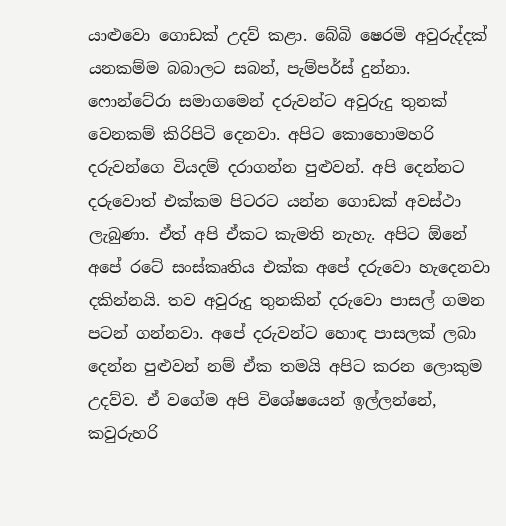යාළුවො ගොඩක් උදව් කළා. බේබි ෂෙරමි අවුරුද්දක් යනකම්ම බබාලට සබන්, පැම්පර්ස් දුන්නා. ෆොන්ටේරා සමාගමෙන් දරුවන්ට අවුරුදු තුනක් වෙනකම් කිරිපිටි දෙනවා. අපිට කොහොමහරි දරුවන්ගෙ වියදම් දරාගන්න පුළුවන්. අපි දෙන්නට දරුවොත් එක්කම පිටරට යන්න ගොඩක් අවස්ථා ලැබුණා. ඒත් අපි ඒකට කැමති නැහැ. අපිට ඕනේ අපේ රටේ සංස්කෘතිය එක්ක අපේ දරුවො හැදෙනවා දකින්නයි. තව අවුරුදු තුනකින් දරුවො පාසල් ගමන පටන් ගන්නවා. අපේ දරුවන්ට හොඳ පාසලක් ලබා දෙන්න පුළුවන් නම් ඒක තමයි අපිට කරන ලොකුම උදව්ව. ඒ වගේම අපි විශේෂයෙන් ඉල්ලන්නේ, කවුරුහරි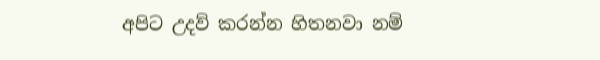අපිට උදව් කරන්න හිතනවා නම්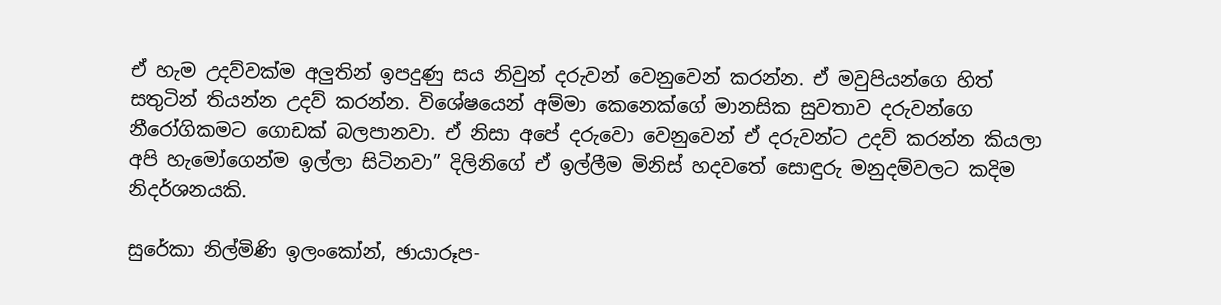ඒ හැම උදව්වක්ම අලුතින් ඉපදුණු සය නිවුන් දරුවන් වෙනුවෙන් කරන්න. ඒ මවුපියන්ගෙ හිත් සතුටින් තියන්න උදව් කරන්න. විශේෂයෙන් අම්මා කෙනෙක්ගේ මානසික සුවතාව දරුවන්ගෙ නීරෝගිකමට ගොඩක් බලපානවා. ඒ නිසා අපේ දරුවො වෙනුවෙන් ඒ දරුවන්ට උදව් කරන්න කියලා අපි හැමෝගෙන්ම ඉල්ලා සිටිනවා” දිලිනිගේ ඒ ඉල්ලීම මිනිස් හදවතේ සොඳුරු මනුදම්වලට කදිම නිදර්ශනයකි.

සුරේකා නිල්මිණි ඉලංකෝන්, ඡායාරූප-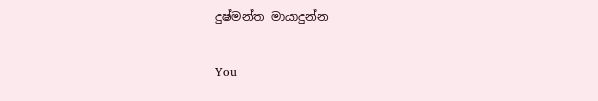දුෂ්මන්ත මායාදුන්න

You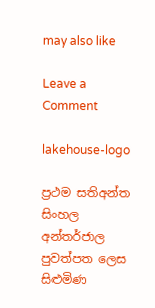may also like

Leave a Comment

lakehouse-logo

ප්‍රථම සතිඅන්ත සිංහල අන්තර්ජාල පුවත්පත ලෙස සිළුමිණ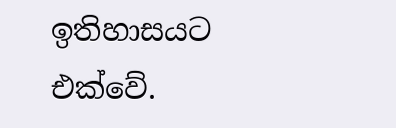ඉතිහාසයට එක්වේ.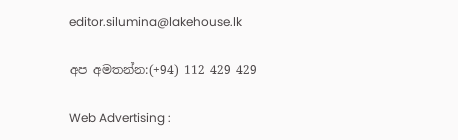editor.silumina@lakehouse.lk

අප අමතන්න:(+94) 112 429 429

Web Advertising :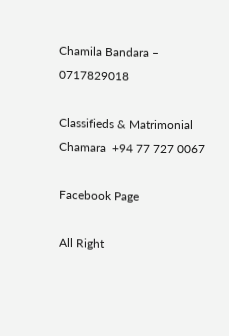Chamila Bandara – 0717829018

Classifieds & Matrimonial
Chamara  +94 77 727 0067

Facebook Page

All Right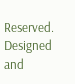Reserved. Designed and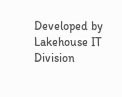Developed by Lakehouse IT Division